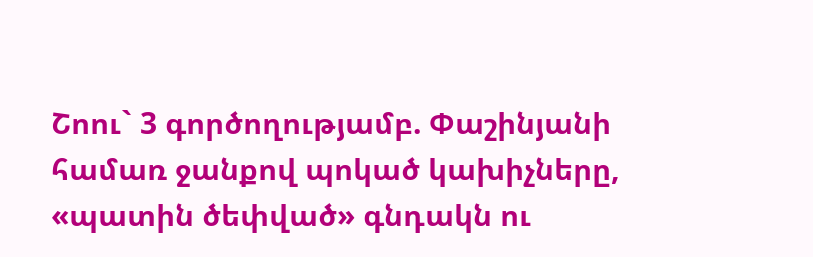Շոու` 3 գործողությամբ. Փաշինյանի համառ ջանքով պոկած կախիչները, «պատին ծեփված» գնդակն ու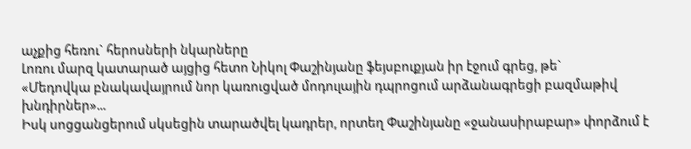աչքից հեռու` հերոսների նկարները
Լոռու մարզ կատարած այցից հետո Նիկոլ Փաշինյանը ֆեյսբուքյան իր էջում գրեց, թե`
«Մեդովկա բնակավայրում նոր կառուցված մոդուլային դպրոցում արձանագրեցի բազմաթիվ խնդիրներ»...
Իսկ սոցցանցերում սկսեցին տարածվել կադրեր, որտեղ Փաշինյանը «ջանասիրաբար» փորձում է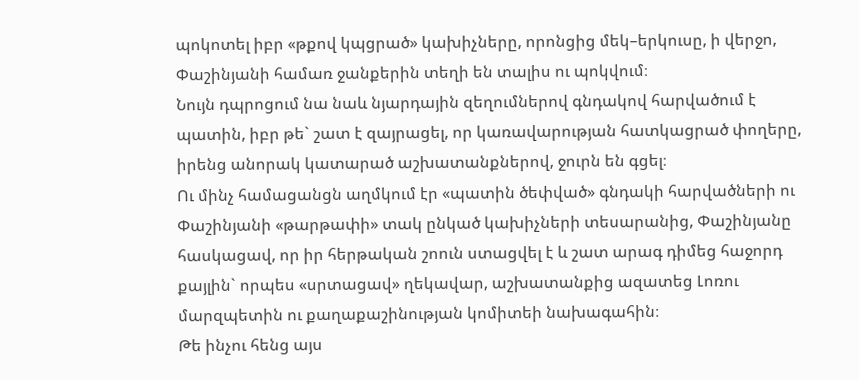պոկոտել իբր «թքով կպցրած» կախիչները, որոնցից մեկ–երկուսը, ի վերջո, Փաշինյանի համառ ջանքերին տեղի են տալիս ու պոկվում։
Նույն դպրոցում նա նաև նյարդային զեղումներով գնդակով հարվածում է պատին, իբր թե` շատ է զայրացել, որ կառավարության հատկացրած փողերը, իրենց անորակ կատարած աշխատանքներով, ջուրն են գցել։
Ու մինչ համացանցն աղմկում էր «պատին ծեփված» գնդակի հարվածների ու Փաշինյանի «թարթափի» տակ ընկած կախիչների տեսարանից, Փաշինյանը հասկացավ, որ իր հերթական շոուն ստացվել է և շատ արագ դիմեց հաջորդ քայլին` որպես «սրտացավ» ղեկավար, աշխատանքից ազատեց Լոռու մարզպետին ու քաղաքաշինության կոմիտեի նախագահին։
Թե ինչու հենց այս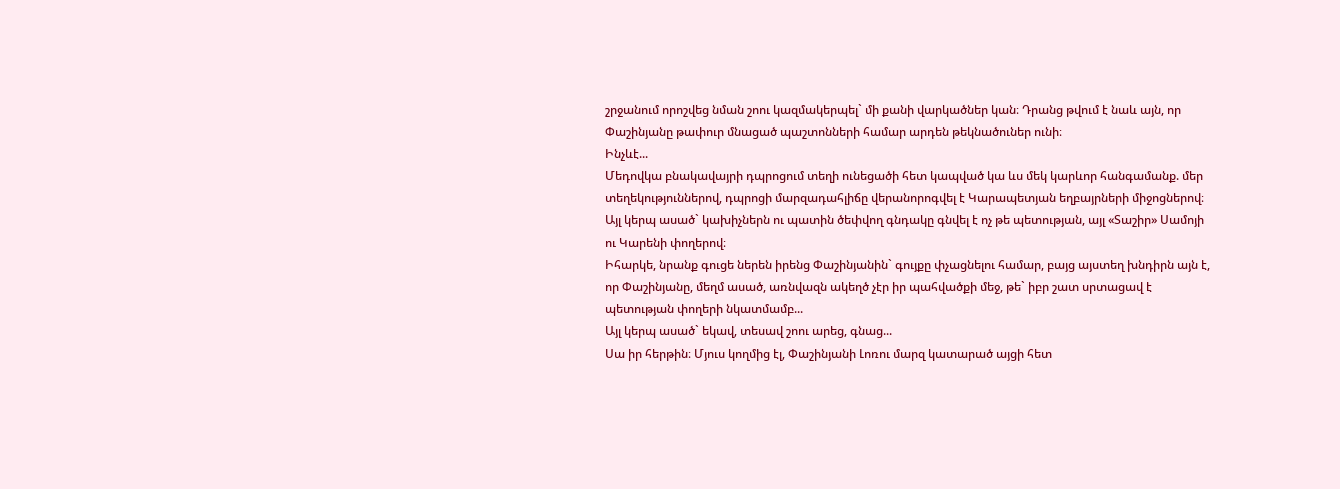շրջանում որոշվեց նման շոու կազմակերպել` մի քանի վարկածներ կան։ Դրանց թվում է նաև այն, որ Փաշինյանը թափուր մնացած պաշտոնների համար արդեն թեկնածուներ ունի։
Ինչևէ...
Մեդովկա բնակավայրի դպրոցում տեղի ունեցածի հետ կապված կա ևս մեկ կարևոր հանգամանք. մեր տեղեկություններով, դպրոցի մարզադահլիճը վերանորոգվել է Կարապետյան եղբայրների միջոցներով։ Այլ կերպ ասած` կախիչներն ու պատին ծեփվող գնդակը գնվել է ոչ թե պետության, այլ «Տաշիր» Սամոյի ու Կարենի փողերով։
Իհարկե, նրանք գուցե ներեն իրենց Փաշինյանին` գույքը փչացնելու համար, բայց այստեղ խնդիրն այն է, որ Փաշինյանը, մեղմ ասած, առնվազն ակեղծ չէր իր պահվածքի մեջ, թե` իբր շատ սրտացավ է պետության փողերի նկատմամբ...
Այլ կերպ ասած` եկավ, տեսավ շոու արեց, գնաց...
Սա իր հերթին։ Մյուս կողմից էլ, Փաշինյանի Լոռու մարզ կատարած այցի հետ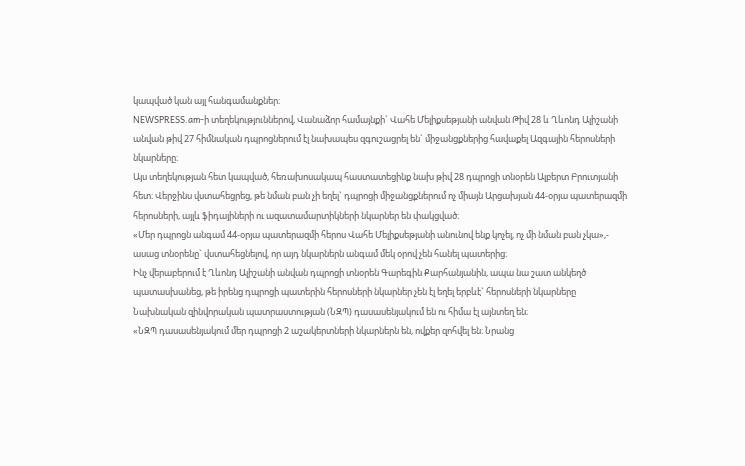կապված կան այլ հանգամանքներ։
NEWSPRESS.am-ի տեղեկություններով, Վանաձոր համայնքի` Վահե Մելիքսեթյանի անվան Թիվ 28 և Ղևոնդ Ալիշանի անվան թիվ 27 հիմնական դպրոցներում էլ նախապես զգուշացրել են` միջանցքներից հավաքել Ազգային հերոսների նկարները։
Այս տեղեկության հետ կապված, հեռախոսակապ հաստատեցինք նախ թիվ 28 դպրոցի տնօրեն Ալբերտ Բրուտյանի հետ։ Վերջինս վստահեցրեց, թե նման բան չի եղել` դպրոցի միջանցքներում ոչ միայն Արցախյան 44-օրյա պատերազմի հերոսների, այլև ֆիդայիների ու ազատամարտիկների նկարներ են փակցված։
«Մեր դպրոցն անգամ 44-օրյա պատերազմի հերոս Վահե Մելիքսեթյանի անունով ենք կոչել, ոչ մի նման բան չկա»,- ասաց տնօրենը` վստահեցնելով, որ այդ նկարներն անգամ մեկ օրով չեն հանել պատերից։
Ինչ վերաբերում է Ղևոնդ Ալիշանի անվան դպրոցի տնօրեն Գարեգին Քարհանյանին, ապա նա շատ անկեղծ պատասխանեց, թե իրենց դպրոցի պատերին հերոսների նկարներ չեն էլ եղել երբևէ` հերոսների նկարները Նախնական զինվորական պատրաստության (ՆԶՊ) դասասենյակում են ու հիմա էլ այնտեղ են։
«ՆԶՊ դասասենյակում մեր դպրոցի 2 աշակերտների նկարներն են, ովքեր զոհվել են։ Նրանց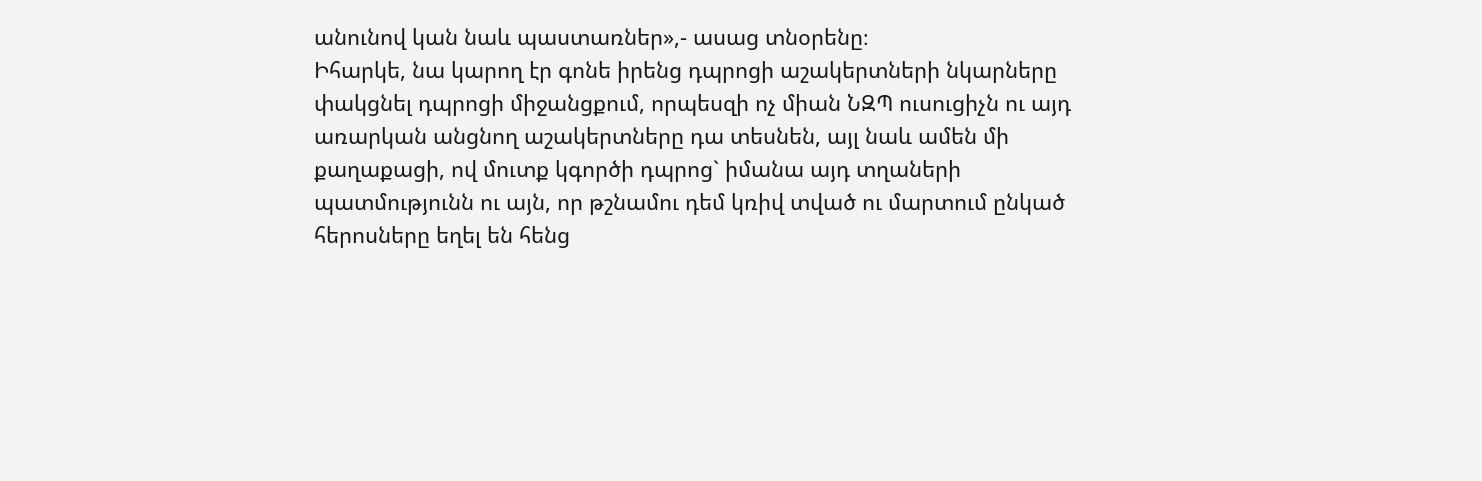անունով կան նաև պաստառներ»,- ասաց տնօրենը։
Իհարկե, նա կարող էր գոնե իրենց դպրոցի աշակերտների նկարները փակցնել դպրոցի միջանցքում, որպեսզի ոչ միան ՆԶՊ ուսուցիչն ու այդ առարկան անցնող աշակերտները դա տեսնեն, այլ նաև ամեն մի քաղաքացի, ով մուտք կգործի դպրոց` իմանա այդ տղաների պատմությունն ու այն, որ թշնամու դեմ կռիվ տված ու մարտում ընկած հերոսները եղել են հենց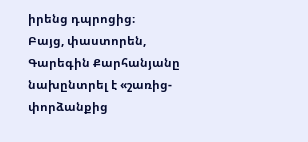իրենց դպրոցից։
Բայց, փաստորեն, Գարեգին Քարհանյանը նախընտրել է «շառից-փորձանքից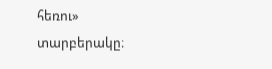հեռու» տարբերակը։